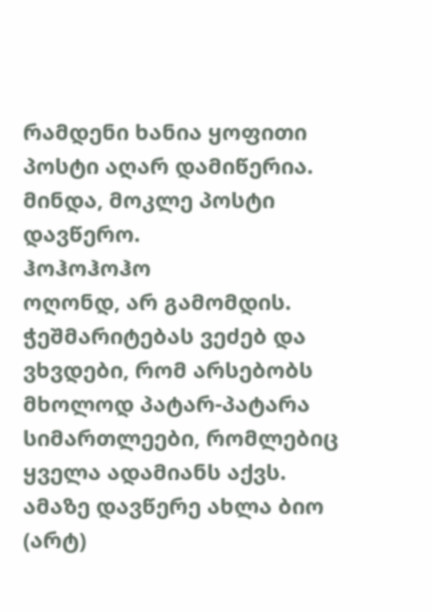რამდენი ხანია ყოფითი პოსტი აღარ დამიწერია.
მინდა, მოკლე პოსტი დავწერო.
ჰოჰოჰოჰო
ოღონდ, არ გამომდის.
ჭეშმარიტებას ვეძებ და ვხვდები, რომ არსებობს მხოლოდ პატარ-პატარა სიმართლეები, რომლებიც ყველა ადამიანს აქვს. ამაზე დავწერე ახლა ბიო (არტ)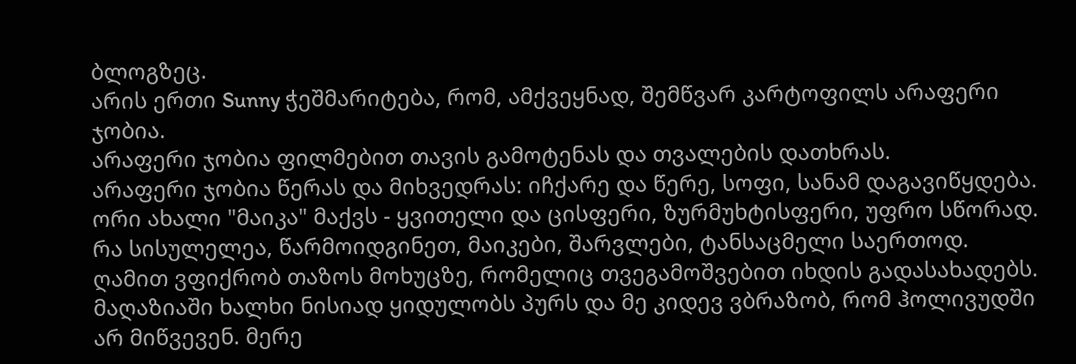ბლოგზეც.
არის ერთი Sunny ჭეშმარიტება, რომ, ამქვეყნად, შემწვარ კარტოფილს არაფერი ჯობია.
არაფერი ჯობია ფილმებით თავის გამოტენას და თვალების დათხრას.
არაფერი ჯობია წერას და მიხვედრას: იჩქარე და წერე, სოფი, სანამ დაგავიწყდება.
ორი ახალი "მაიკა" მაქვს - ყვითელი და ცისფერი, ზურმუხტისფერი, უფრო სწორად. რა სისულელეა, წარმოიდგინეთ, მაიკები, შარვლები, ტანსაცმელი საერთოდ.
ღამით ვფიქრობ თაზოს მოხუცზე, რომელიც თვეგამოშვებით იხდის გადასახადებს. მაღაზიაში ხალხი ნისიად ყიდულობს პურს და მე კიდევ ვბრაზობ, რომ ჰოლივუდში არ მიწვევენ. მერე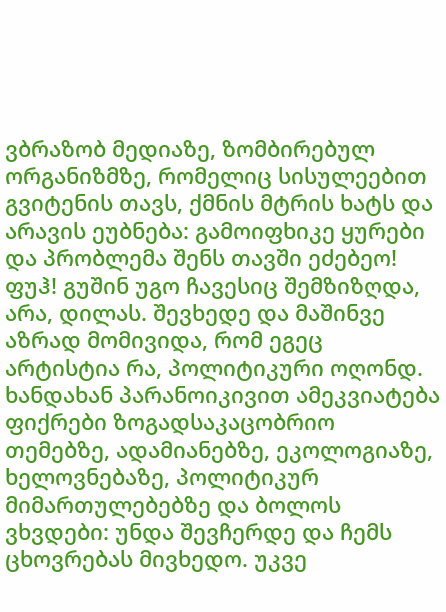ვბრაზობ მედიაზე, ზომბირებულ ორგანიზმზე, რომელიც სისულეებით გვიტენის თავს, ქმნის მტრის ხატს და არავის ეუბნება: გამოიფხიკე ყურები და პრობლემა შენს თავში ეძებეო! ფუჰ! გუშინ უგო ჩავესიც შემზიზღდა, არა, დილას. შევხედე და მაშინვე აზრად მომივიდა, რომ ეგეც არტისტია რა, პოლიტიკური ოღონდ.
ხანდახან პარანოიკივით ამეკვიატება ფიქრები ზოგადსაკაცობრიო თემებზე, ადამიანებზე, ეკოლოგიაზე, ხელოვნებაზე, პოლიტიკურ მიმართულებებზე და ბოლოს ვხვდები: უნდა შევჩერდე და ჩემს ცხოვრებას მივხედო. უკვე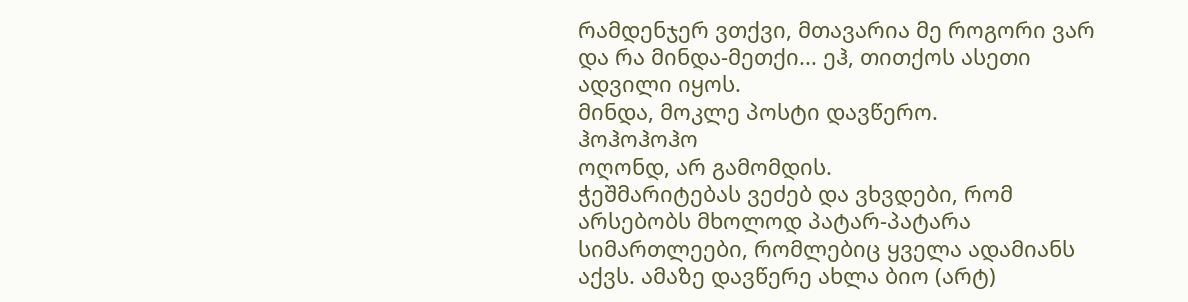რამდენჯერ ვთქვი, მთავარია მე როგორი ვარ და რა მინდა-მეთქი... ეჰ, თითქოს ასეთი ადვილი იყოს.
მინდა, მოკლე პოსტი დავწერო.
ჰოჰოჰოჰო
ოღონდ, არ გამომდის.
ჭეშმარიტებას ვეძებ და ვხვდები, რომ არსებობს მხოლოდ პატარ-პატარა სიმართლეები, რომლებიც ყველა ადამიანს აქვს. ამაზე დავწერე ახლა ბიო (არტ)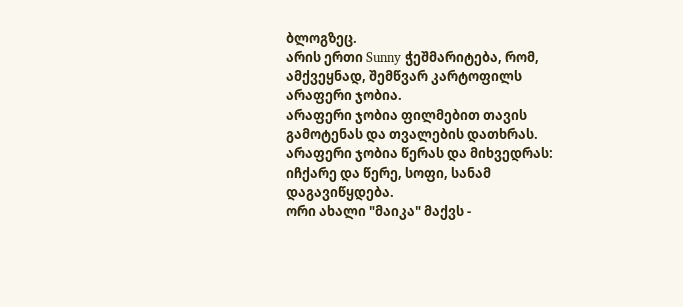ბლოგზეც.
არის ერთი Sunny ჭეშმარიტება, რომ, ამქვეყნად, შემწვარ კარტოფილს არაფერი ჯობია.
არაფერი ჯობია ფილმებით თავის გამოტენას და თვალების დათხრას.
არაფერი ჯობია წერას და მიხვედრას: იჩქარე და წერე, სოფი, სანამ დაგავიწყდება.
ორი ახალი "მაიკა" მაქვს -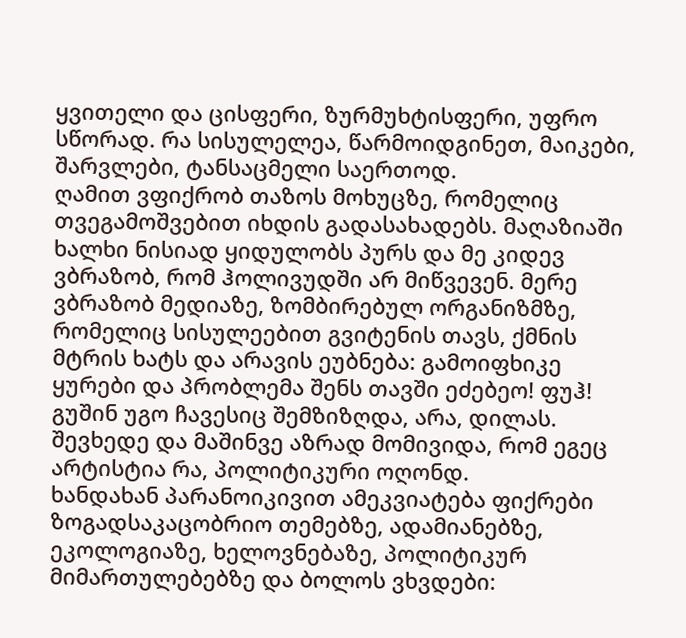ყვითელი და ცისფერი, ზურმუხტისფერი, უფრო სწორად. რა სისულელეა, წარმოიდგინეთ, მაიკები, შარვლები, ტანსაცმელი საერთოდ.
ღამით ვფიქრობ თაზოს მოხუცზე, რომელიც თვეგამოშვებით იხდის გადასახადებს. მაღაზიაში ხალხი ნისიად ყიდულობს პურს და მე კიდევ ვბრაზობ, რომ ჰოლივუდში არ მიწვევენ. მერე ვბრაზობ მედიაზე, ზომბირებულ ორგანიზმზე, რომელიც სისულეებით გვიტენის თავს, ქმნის მტრის ხატს და არავის ეუბნება: გამოიფხიკე ყურები და პრობლემა შენს თავში ეძებეო! ფუჰ! გუშინ უგო ჩავესიც შემზიზღდა, არა, დილას. შევხედე და მაშინვე აზრად მომივიდა, რომ ეგეც არტისტია რა, პოლიტიკური ოღონდ.
ხანდახან პარანოიკივით ამეკვიატება ფიქრები ზოგადსაკაცობრიო თემებზე, ადამიანებზე, ეკოლოგიაზე, ხელოვნებაზე, პოლიტიკურ მიმართულებებზე და ბოლოს ვხვდები: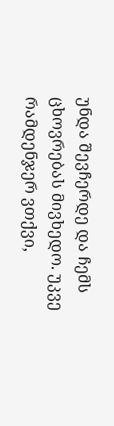უნდა შევჩერდე და ჩემს ცხოვრებას მივხედო. უკვე რამდენჯერ ვთქვი,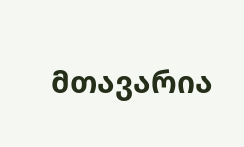მთავარია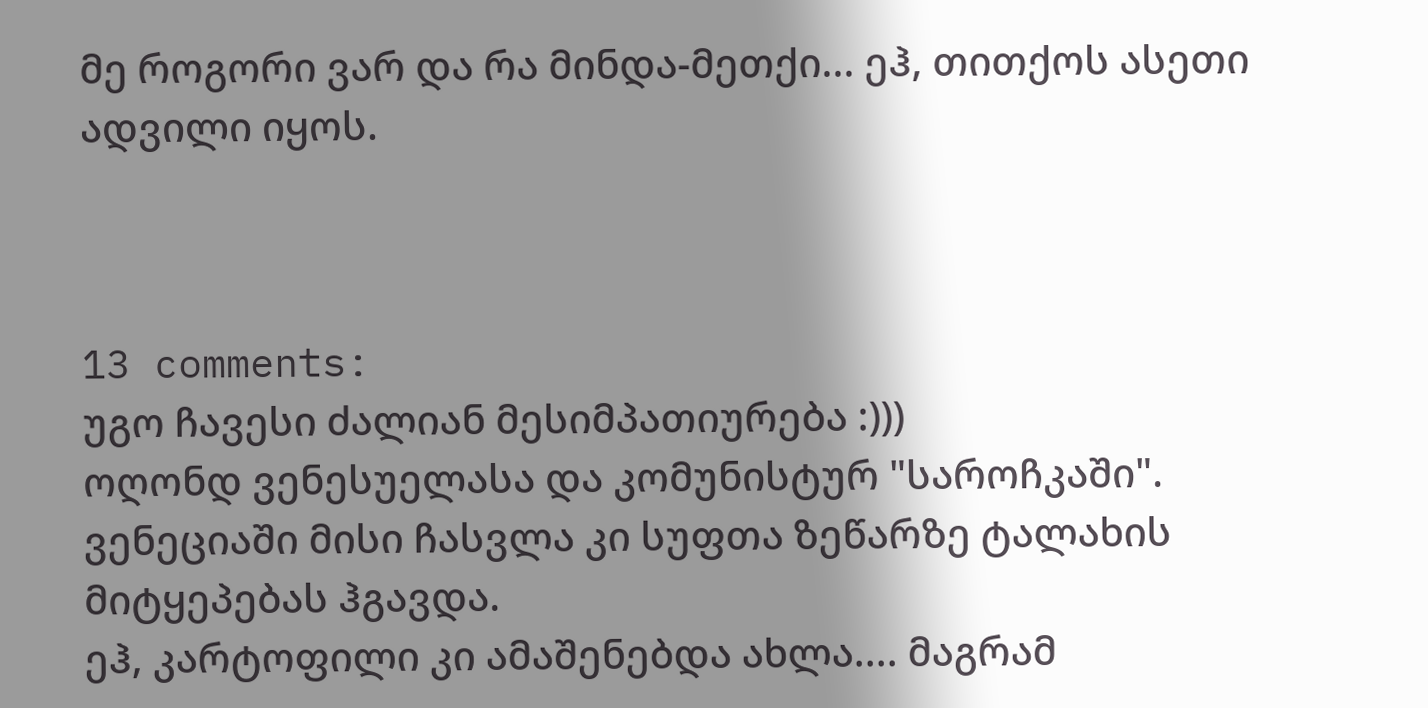მე როგორი ვარ და რა მინდა-მეთქი... ეჰ, თითქოს ასეთი ადვილი იყოს.



13 comments:
უგო ჩავესი ძალიან მესიმპათიურება :)))
ოღონდ ვენესუელასა და კომუნისტურ "საროჩკაში". ვენეციაში მისი ჩასვლა კი სუფთა ზეწარზე ტალახის მიტყეპებას ჰგავდა.
ეჰ, კარტოფილი კი ამაშენებდა ახლა.... მაგრამ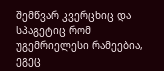შემწვარ კვერცხიც და სპაგეტიც რომ უგემრიელესი რამეებია, ეგეც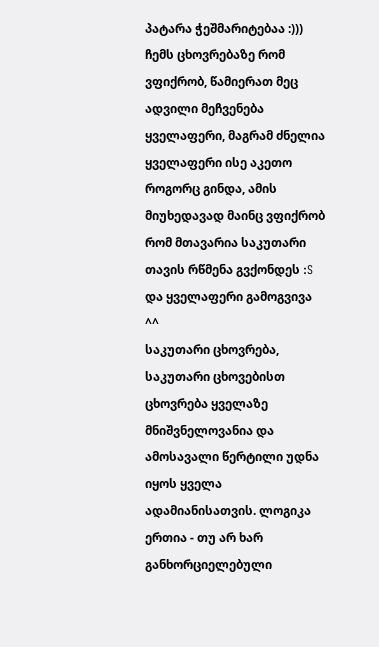პატარა ჭეშმარიტებაა :)))
ჩემს ცხოვრებაზე რომ ვფიქრობ, წამიერათ მეც ადვილი მეჩვენება ყველაფერი, მაგრამ ძნელია ყველაფერი ისე აკეთო როგორც გინდა, ამის მიუხედავად მაინც ვფიქრობ რომ მთავარია საკუთარი თავის რწმენა გვქონდეს :S და ყველაფერი გამოგვივა ^^
საკუთარი ცხოვრება, საკუთარი ცხოვებისთ ცხოვრება ყველაზე მნიშვნელოვანია და ამოსავალი წერტილი უდნა იყოს ყველა ადამიანისათვის. ლოგიკა ერთია - თუ არ ხარ განხორციელებული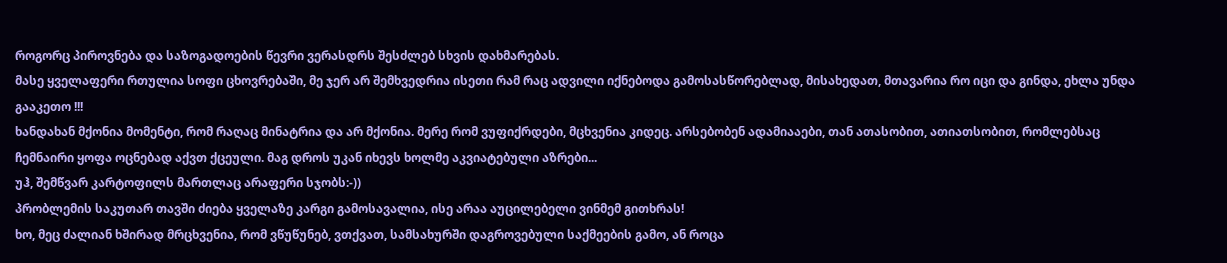როგორც პიროვნება და საზოგადოების წევრი ვერასდრს შესძლებ სხვის დახმარებას.
მასე ყველაფერი რთულია სოფი ცხოვრებაში, მე ჯერ არ შემხვედრია ისეთი რამ რაც ადვილი იქნებოდა გამოსასწორებლად, მისახედათ, მთავარია რო იცი და გინდა, ეხლა უნდა გააკეთო !!!
ხანდახან მქონია მომენტი, რომ რაღაც მინატრია და არ მქონია. მერე რომ ვუფიქრდები, მცხვენია კიდეც. არსებობენ ადამიააები, თან ათასობით, ათიათსობით, რომლებსაც ჩემნაირი ყოფა ოცნებად აქვთ ქცეული. მაგ დროს უკან იხევს ხოლმე აკვიატებული აზრები...
უჰ, შემწვარ კარტოფილს მართლაც არაფერი სჯობს:-))
პრობლემის საკუთარ თავში ძიება ყველაზე კარგი გამოსავალია, ისე არაა აუცილებელი ვინმემ გითხრას!
ხო, მეც ძალიან ხშირად მრცხვენია, რომ ვწუწუნებ, ვთქვათ, სამსახურში დაგროვებული საქმეების გამო, ან როცა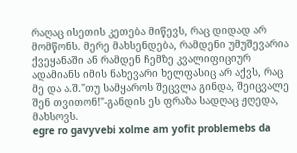რაღაც ისეთის კეთება მიწევს, რაც დიდად არ მომწონს. მერე მახსენდება, რამდენი უმუშევარია ქვეყანაში ან რამდენ ჩემზე კვალიფიციურ ადამიანს იმის ნახევარი ხელფასიც არ აქვს, რაც მე და ა.შ."თუ სამყაროს შეცვლა გინდა, შეიცვალე შენ თვითონ!"-განდის ეს ფრაზა სადღაც ჟღედა, მახსოვს.
egre ro gavyvebi xolme am yofit problemebs da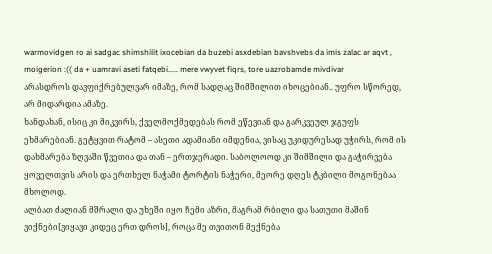warmovidgen ro ai sadgac shimshilit ixocebian da buzebi asxdebian bavshvebs da imis zalac ar aqvt , moigerion :(( da + uamravi aseti fatqebi..... mere vwyvet fiqrs, tore uazrobamde mivdivar
არასდროს დავფიქრებულვარ იმაზე, რომ სადღაც შიმშილით იხოცებიან.. უფრო სწორედ, არ მიდარდია ამაზე.
ხანდახან, ისიც კი მიკვირს, ქველმოქმედებას რომ ეწევიან და გარკვეულ ჯგუფს ეხმარებიან. გეტყვით რატომ – ასეთი ადამიანი იმდენია, ვისაც უკიდურესად უჭირს, რომ ის დახმარება ზღვაში წვეთია და თან – ერთჯერადი. საბოლოოდ კი შიმშილი და გაჭირვება ყოველთვის არის და ერთხელ ნაჭამი ტორტის ნაჭერი, მეორე დღეს ტკბილი მოგონებაა მხოლოდ.
ალბათ ძალიან მშრალი და უხეში იყო ჩემი აზრი, მაგრამ რბილი და სათუთი მაშინ ვიქნები[ვიყავი კიდეც ერთ დროს], როცა მე თვითონ მექნება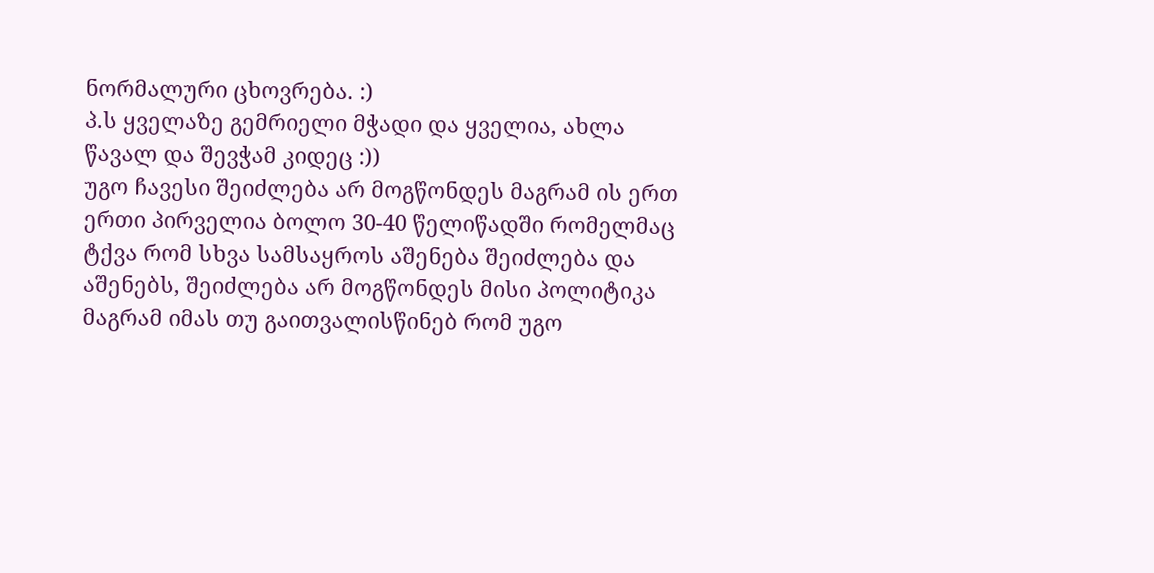ნორმალური ცხოვრება. :)
პ.ს ყველაზე გემრიელი მჭადი და ყველია, ახლა წავალ და შევჭამ კიდეც :))
უგო ჩავესი შეიძლება არ მოგწონდეს მაგრამ ის ერთ ერთი პირველია ბოლო 30-40 წელიწადში რომელმაც ტქვა რომ სხვა სამსაყროს აშენება შეიძლება და აშენებს, შეიძლება არ მოგწონდეს მისი პოლიტიკა მაგრამ იმას თუ გაითვალისწინებ რომ უგო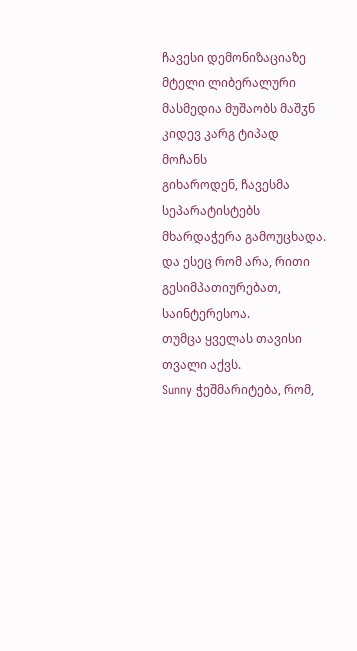ჩავესი დემონიზაციაზე მტელი ლიბერალური მასმედია მუშაობს მაშჳნ კიდევ კარგ ტიპად მოჩანს
გიხაროდენ, ჩავესმა სეპარატისტებს მხარდაჭერა გამოუცხადა.
და ესეც რომ არა, რითი გესიმპათიურებათ, საინტერესოა.
თუმცა ყველას თავისი თვალი აქვს.
Sunny ჭეშმარიტება, რომ,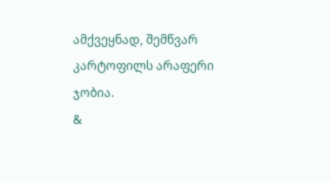ამქვეყნად, შემწვარ კარტოფილს არაფერი ჯობია.
&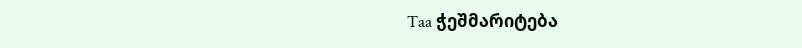Taa ჭეშმარიტება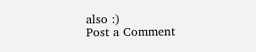also :)
Post a Comment